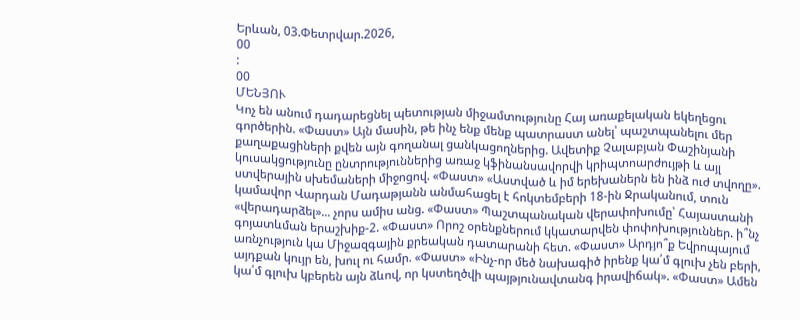Երևան, 03.Փետրվար.2026,
00
:
00
ՄԵՆՅՈՒ
Կոչ են անում դադարեցնել պետության միջամտությունը Հայ առաքելական եկեղեցու գործերին. «Փաստ» Այն մասին, թե ինչ ենք մենք պատրաստ անել՝ պաշտպանելու մեր քաղաքացիների քվեն այն գողանալ ցանկացողներից. Ավետիք Չալաբյան Փաշինյանի կուսակցությունը ընտրություններից առաջ կֆինանսավորվի կրիպտոարժույթի և այլ ստվերային սխեմաների միջոցով. «Փաստ» «Աստված և իմ երեխաներն են ինձ ուժ տվողը». կամավոր Վարդան Մադաթյանն անմահացել է հոկտեմբերի 18-ին Ջրականում, տուն «վերադարձել»... չորս ամիս անց. «Փաստ» Պաշտպանական վերափոխումը՝ Հայաստանի գոյատևման երաշխիք-2. «Փաստ» Որոշ օրենքներում կկատարվեն փոփոխություններ. ի՞նչ առնչություն կա Միջազգային քրեական դատարանի հետ. «Փաստ» Արդյո՞ք Եվրոպայում այդքան կույր են, խուլ ու համր. «Փաստ» «Ինչ-որ մեծ նախագիծ իրենք կա՛մ գլուխ չեն բերի, կա՛մ գլուխ կբերեն այն ձևով, որ կստեղծվի պայթյունավտանգ իրավիճակ». «Փաստ» Ամեն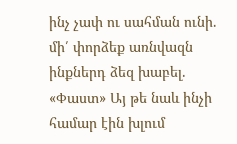ինչ չափ ու սահման ունի. մի՛ փորձեք առնվազն ինքներդ ձեզ խաբել. «Փաստ» Այ թե նաև ինչի համար էին խլում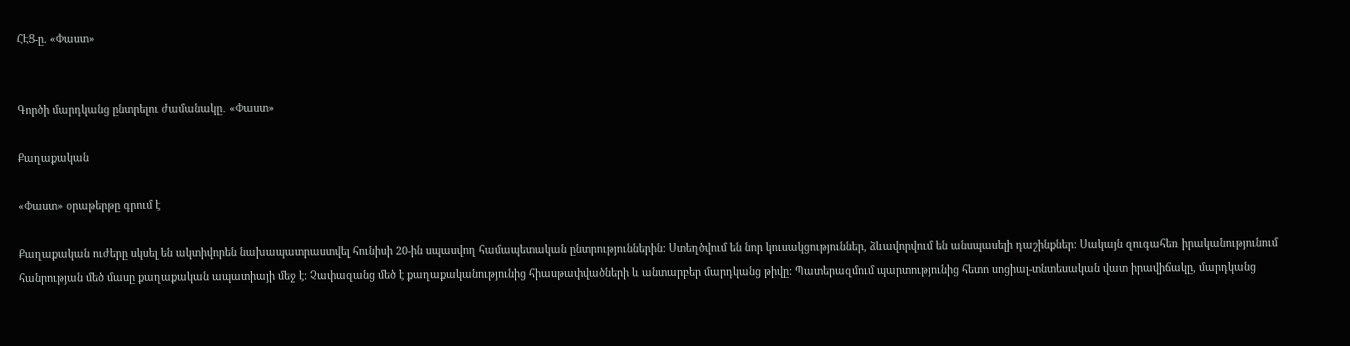ՀԷՑ-ը. «Փաստ»


Գործի մարդկանց ընտրելու ժամանակը․ «Փաստ»

Քաղաքական

«Փաստ» օրաթերթը գրում է

Քաղաքական ուժերը սկսել են ակտիվորեն նախապատրաստվել հունիսի 20-ին սպասվող համապետական ընտրություններին: Ստեղծվում են նոր կուսակցություններ, ձևավորվում են անսպասելի դաշինքներ: Սակայն զուգահեռ իրականությունում հանրության մեծ մասը քաղաքական ապատիայի մեջ է: Չափազանց մեծ է քաղաքականությունից հիասթափվածների և անտարբեր մարդկանց թիվը: Պատերազմում պարտությունից հետո սոցիալ-տնտեսական վատ իրավիճակը, մարդկանց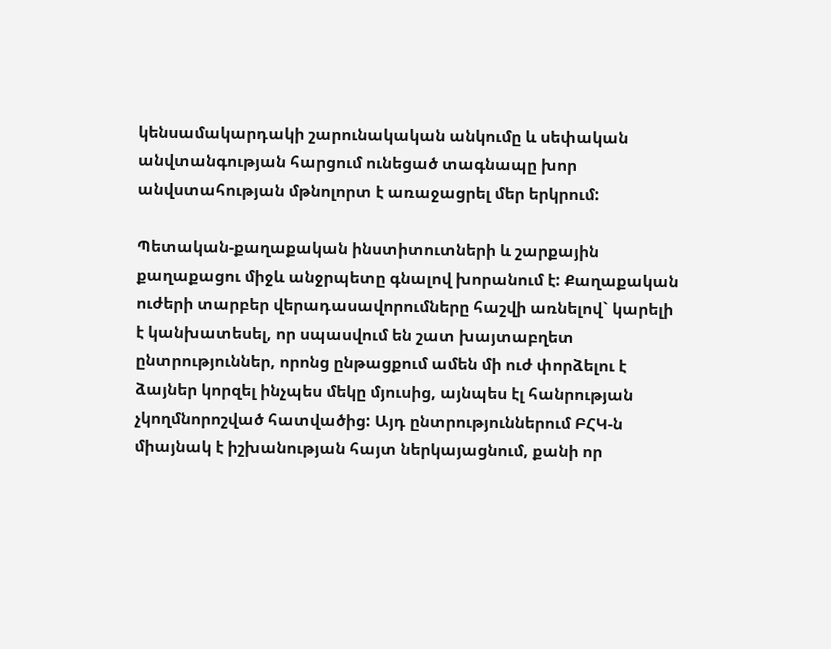կենսամակարդակի շարունակական անկումը և սեփական անվտանգության հարցում ունեցած տագնապը խոր անվստահության մթնոլորտ է առաջացրել մեր երկրում:

Պետական-քաղաքական ինստիտուտների և շարքային քաղաքացու միջև անջրպետը գնալով խորանում է: Քաղաքական ուժերի տարբեր վերադասավորումները հաշվի առնելով` կարելի է կանխատեսել, որ սպասվում են շատ խայտաբղետ ընտրություններ, որոնց ընթացքում ամեն մի ուժ փորձելու է ձայներ կորզել ինչպես մեկը մյուսից, այնպես էլ հանրության չկողմնորոշված հատվածից: Այդ ընտրություններում ԲՀԿ-ն միայնակ է իշխանության հայտ ներկայացնում, քանի որ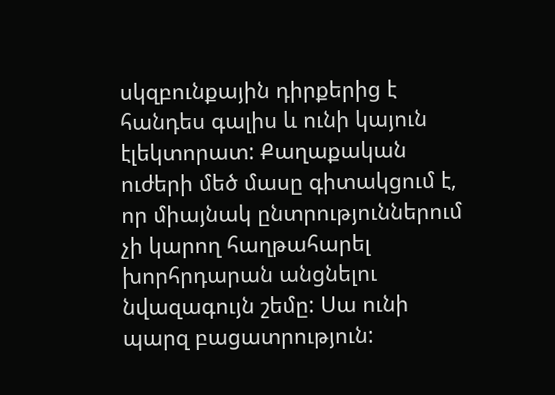սկզբունքային դիրքերից է հանդես գալիս և ունի կայուն էլեկտորատ: Քաղաքական ուժերի մեծ մասը գիտակցում է, որ միայնակ ընտրություններում չի կարող հաղթահարել խորհրդարան անցնելու նվազագույն շեմը: Սա ունի պարզ բացատրություն: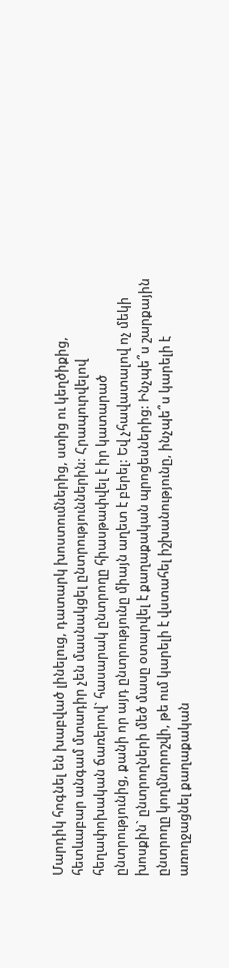Մարդիկ հոգնել են խաբված լինելուց, դատարկ խոստումներից, ստից ու կեղծիքից, հետևաբար անգամ մտադիր չեն մասնակցել ընտրություններին: Հրապուրվելով հեղափոխական ճառերով` հասարակ ընտրողը հիասթափվել է իր կատարած ընտրությունից, քանի որ այդ ընտրությունը միայն աղետ է բերել: Եվ չհավատալով ոչ մեկի խոսքին` ընտրողների մեծ մասը օտարվել է քաղաքական պրոցեսներից: Ինչպե՞ս շարքային ընտրողը կողմնորոշվի, թե ում կարելի է վստահել իշխանությունը, ինչպե՞ս կարելի է առողջացնել քաղաքական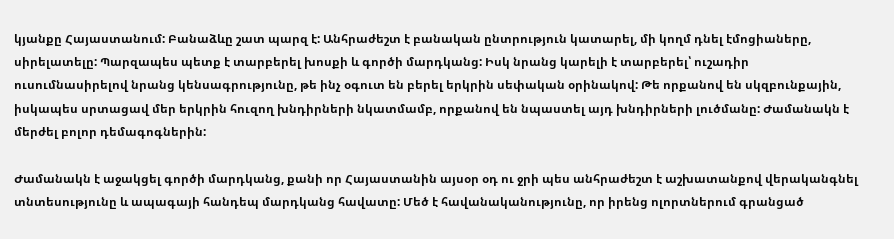կյանքը Հայաստանում: Բանաձևը շատ պարզ է: Անհրաժեշտ է բանական ընտրություն կատարել, մի կողմ դնել էմոցիաները, սիրելատելը: Պարզապես պետք է տարբերել խոսքի և գործի մարդկանց: Իսկ նրանց կարելի է տարբերել՝ ուշադիր ուսումնասիրելով նրանց կենսագրությունը, թե ինչ օգուտ են բերել երկրին սեփական օրինակով: Թե որքանով են սկզբունքային, իսկապես սրտացավ մեր երկրին հուզող խնդիրների նկատմամբ, որքանով են նպաստել այդ խնդիրների լուծմանը: Ժամանակն է մերժել բոլոր դեմագոգներին:

Ժամանակն է աջակցել գործի մարդկանց, քանի որ Հայաստանին այսօր օդ ու ջրի պես անհրաժեշտ է աշխատանքով վերականգնել տնտեսությունը և ապագայի հանդեպ մարդկանց հավատը: Մեծ է հավանականությունը, որ իրենց ոլորտներում գրանցած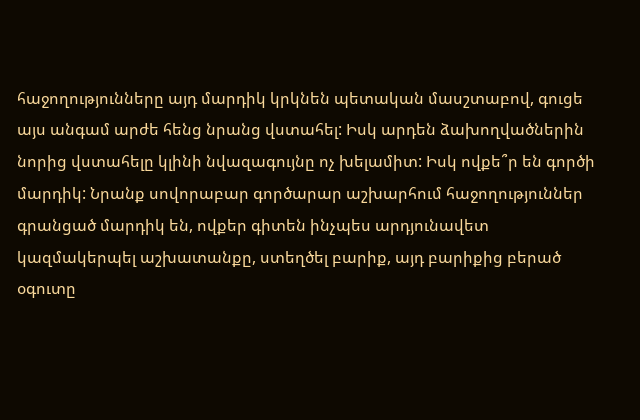հաջողությունները այդ մարդիկ կրկնեն պետական մասշտաբով, գուցե այս անգամ արժե հենց նրանց վստահել: Իսկ արդեն ձախողվածներին նորից վստահելը կլինի նվազագույնը ոչ խելամիտ: Իսկ ովքե՞ր են գործի մարդիկ: Նրանք սովորաբար գործարար աշխարհում հաջողություններ գրանցած մարդիկ են, ովքեր գիտեն ինչպես արդյունավետ կազմակերպել աշխատանքը, ստեղծել բարիք, այդ բարիքից բերած օգուտը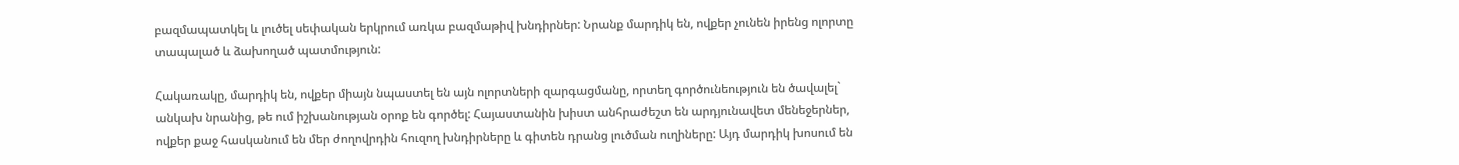բազմապատկել և լուծել սեփական երկրում առկա բազմաթիվ խնդիրներ: Նրանք մարդիկ են, ովքեր չունեն իրենց ոլորտը տապալած և ձախողած պատմություն:

Հակառակը, մարդիկ են, ովքեր միայն նպաստել են այն ոլորտների զարգացմանը, որտեղ գործունեություն են ծավալել` անկախ նրանից, թե ում իշխանության օրոք են գործել: Հայաստանին խիստ անհրաժեշտ են արդյունավետ մենեջերներ, ովքեր քաջ հասկանում են մեր ժողովրդին հուզող խնդիրները և գիտեն դրանց լուծման ուղիները: Այդ մարդիկ խոսում են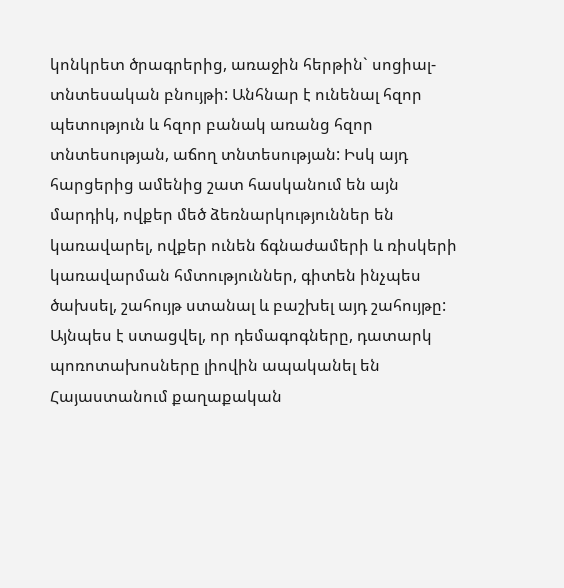կոնկրետ ծրագրերից, առաջին հերթին` սոցիալ-տնտեսական բնույթի: Անհնար է ունենալ հզոր պետություն և հզոր բանակ առանց հզոր տնտեսության, աճող տնտեսության: Իսկ այդ հարցերից ամենից շատ հասկանում են այն մարդիկ, ովքեր մեծ ձեռնարկություններ են կառավարել, ովքեր ունեն ճգնաժամերի և ռիսկերի կառավարման հմտություններ, գիտեն ինչպես ծախսել, շահույթ ստանալ և բաշխել այդ շահույթը: Այնպես է ստացվել, որ դեմագոգները, դատարկ պոռոտախոսները լիովին ապականել են Հայաստանում քաղաքական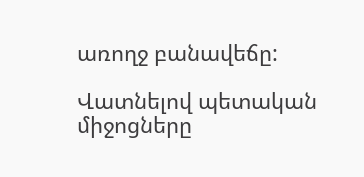առողջ բանավեճը:

Վատնելով պետական միջոցները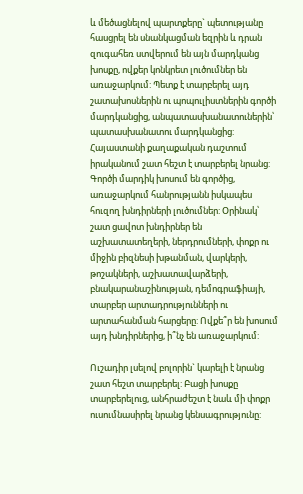և մեծացնելով պարտքերը` պետությանը հասցրել են սնանկացման եզրին և դրան զուգահեռ ստվերում են այն մարդկանց խոսքը, ովքեր կոնկրետ լուծումներ են առաջարկում: Պետք է տարբերել այդ շատախոսներին ու պոպուլիստներին գործի մարդկանցից, անպատասխանատուներին՝ պատասխանատու մարդկանցից: Հայաստանի քաղաքական դաշտում իրականում շատ հեշտ է տարբերել նրանց: Գործի մարդիկ խոսում են գործից, առաջարկում հանրությանն իսկապես հուզող խնդիրների լուծումներ: Օրինակ՝ շատ ցավոտ խնդիրներ են աշխատատեղերի, ներդրումների, փոքր ու միջին բիզնեսի խթանման, վարկերի, թոշակների, աշխատավարձերի, բնակարանաշինության, դեմոգրաֆիայի, տարբեր արտադրությունների ու արտահանման հարցերը: Ովքե՞ր են խոսում այդ խնդիրներից, ի՞նչ են առաջարկում:

Ուշադիր լսելով բոլորին` կարելի է նրանց շատ հեշտ տարբերել: Բացի խոսքը տարբերելուց, անհրաժեշտ է նաև մի փոքր ուսումնասիրել նրանց կենսագրությունը: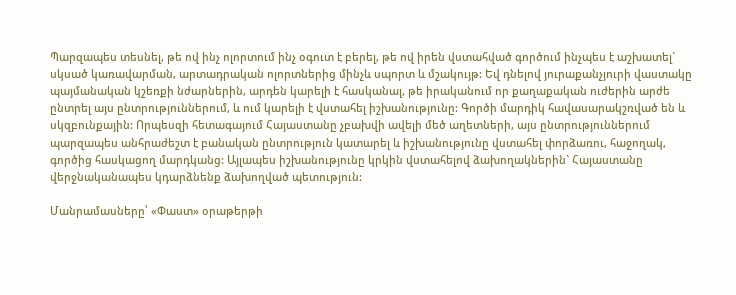Պարզապես տեսնել, թե ով ինչ ոլորտում ինչ օգուտ է բերել, թե ով իրեն վստահված գործում ինչպես է աշխատել` սկսած կառավարման, արտադրական ոլորտներից մինչև սպորտ և մշակույթ: Եվ դնելով յուրաքանչյուրի վաստակը պայմանական կշեռքի նժարներին, արդեն կարելի է հասկանալ, թե իրականում որ քաղաքական ուժերին արժե ընտրել այս ընտրություններում, և ում կարելի է վստահել իշխանությունը: Գործի մարդիկ հավասարակշռված են և սկզբունքային: Որպեսզի հետագայում Հայաստանը չբախվի ավելի մեծ աղետների, այս ընտրություններում պարզապես անհրաժեշտ է բանական ընտրություն կատարել և իշխանությունը վստահել փորձառու, հաջողակ, գործից հասկացող մարդկանց: Այլապես իշխանությունը կրկին վստահելով ձախողակներին` Հայաստանը վերջնականապես կդարձնենք ձախողված պետություն:

Մանրամասները՝ «Փաստ» օրաթերթի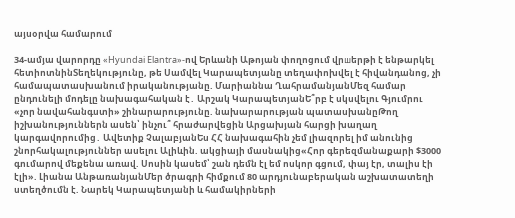այսօրվա համարում

34-ամյա վարորդը «Hyundai Elantra»-ով Երևանի Աթոյան փողոցում վրшերթի է ենթարկել հետիոտնինՏեղեկությունը, թե Սամվել Կարապետյանը տեղափոխվել է հիվանդանոց, չի համապատասխանում իրականությանը. Մարիաննա ՂահրամանյանՄեզ համար ընդունելի մոդելը նախագահական է․ Արշակ ԿարապետյանԵ՞րբ է սկսվելու Գյումրու «չոր նավահանգստի» շինարարությունը. նախարարության պատասխանըԹող իշխանություններն ասեն՝ ինչու՞ հրաժարվեցին Արցախյան հարցի խաղաղ կարգավորումից․ Ավետիք ՉալաբյանԵս ՀՀ նախագահին չեմ լիազորել իմ անունից շնորհակալություններ ասելու Ալիևին. ակցիայի մասնակից«Հոր գերեզմանաքարի $3000 գումարով մեքենա առավ. Սոսին կասեմ՝ շան դեմն էլ եմ ոսկոր գցում, փայ էր, տալիս էի էլի». Լիանա ԱնթառանյանՄեր ծրագրի հիմքում 80 արդյունաբերական աշխատատեղի ստեղծումն է. Նարեկ Կարապետյանի և համակիրների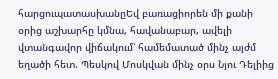հարցուպատասխանըԵվ բառացիորեն մի քանի օրից աշխարհը կմնա, հավանաբար, ավելի վտանգավոր վիճակում՝ համեմատած մինչ այժմ եղածի հետ. Պեսկով Մոսկվան մինչ օրս Նյու Դելիից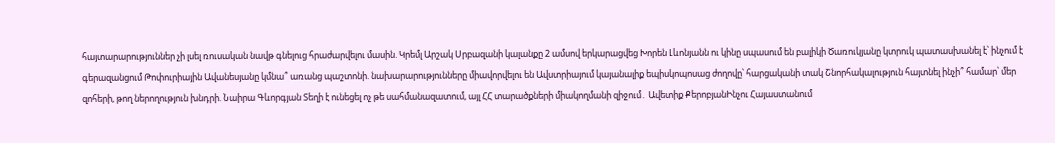հայտարարություններ չի լսել ռուսական նավթ գնելուց հրաժարվելու մասին. Կրեմլ Արշակ Սրբազանի կալանքը 2 ամսով երկարացվեց Խորեն Լևոնյանն ու կինը սպասում են բալիկի Ծառուկյանը կտրուկ պատասխանել է՝ ինչում է գերազանցում Թոփուրիային Ավանեսյանը կմնա՞ առանց պաշտոնի. նախարարությունները միավորվելու են Ավստրիայում կայանալիք եպիսկոպոսաց ժողովը՝ հարցականի տակ Շնորհակալություն հայտնել ինչի՞ համար՝ մեր զոհերի, թող ներողություն խնդրի. Նաիրա Գևորգյան Տեղի է ունեցել ոչ թե սահմանազատում, այլ ՀՀ տարածքների միակողմանի զիջում․ Ավետիք ՔերոբյանԻնչու Հայաստանում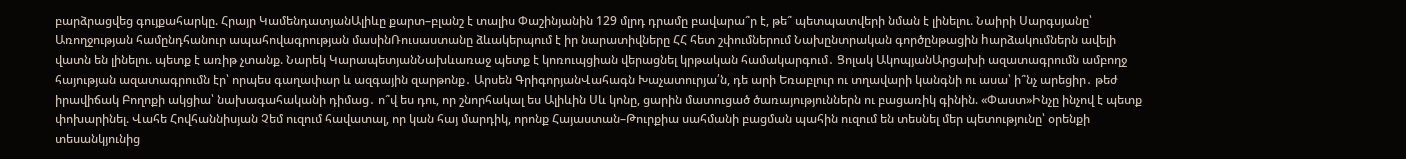բարձրացվեց գույքահարկը. Հրայր ԿամենդատյանԱլիևը քարտ–բլանշ է տալիս Փաշինյանին 129 մլրդ դրամը բավարա՞ր է, թե՞ պետպատվերի նման է լինելու. Նաիրի Սարգսյանը՝ Առողջության համընդհանուր ապահովագրության մասինՌուսաստանը ձևակերպում է իր նարատիվները ՀՀ հետ շփումներում Նախընտրական գործընթացին hարձակումներն ավելի վատն են լինելու. պետք է առիթ չտանք. Նարեկ ԿարապետյանՆախևառաջ պետք է կոռուպցիան վերացնել կրթական համակարգում․ Ցոլակ ԱկոպյանԱրցախի ազատագրումն ամբողջ հայության ազատագրումն էր՝ որպես գաղափար և ազգային զարթոնք․ Արսեն ԳրիգորյանՎահագն Խաչատուրյա՛ն, դե արի Եռաբլուր ու տղավարի կանգնի ու ասա՝ ի՞նչ արեցիր․ թեժ իրավիճակ Բողոքի ակցիա՝ նախագահականի դիմաց․ ո՞վ ես դու, որ շնորհակալ ես Ալիևին Սև կոնը, ցարին մատուցած ծառայություններն ու բացառիկ գինին. «Փաստ»Ինչը ինչով է պետք փոխարինել. Վահե Հովհաննիսյան Չեմ ուզում հավատալ, որ կան հայ մարդիկ, որոնք Հայաստան–Թուրքիա սահմանի բացման պահին ուզում են տեսնել մեր պետությունը՝ օրենքի տեսանկյունից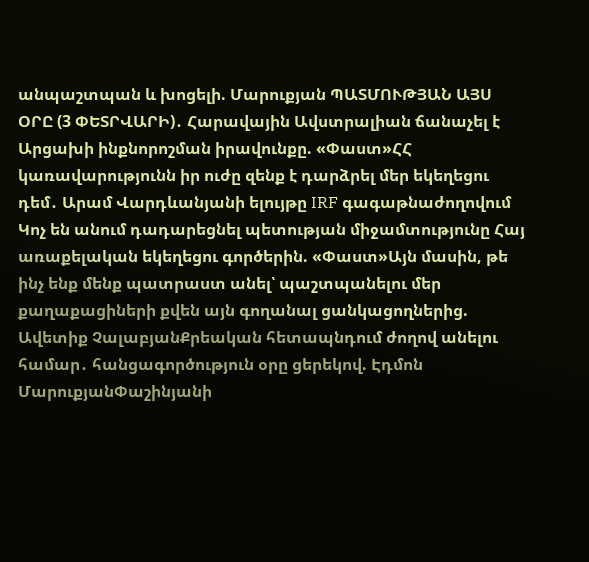անպաշտպան և խոցելի. Մարուքյան ՊԱՏՄՈՒԹՅԱՆ ԱՅՍ ՕՐԸ (3 ՓԵՏՐՎԱՐԻ)․ Հարավային Ավստրալիան ճանաչել է Արցախի ինքնորոշման իրավունքը. «Փաստ»ՀՀ կառավարությունն իր ուժը զենք է դարձրել մեր եկեղեցու դեմ․ Արամ Վարդևանյանի ելույթը IRF գագաթնաժողովում Կոչ են անում դադարեցնել պետության միջամտությունը Հայ առաքելական եկեղեցու գործերին. «Փաստ»Այն մասին, թե ինչ ենք մենք պատրաստ անել՝ պաշտպանելու մեր քաղաքացիների քվեն այն գողանալ ցանկացողներից. Ավետիք ՉալաբյանՔրեական հետապնդում ժողով անելու համար․ հանցագործություն օրը ցերեկով. Էդմոն ՄարուքյանՓաշինյանի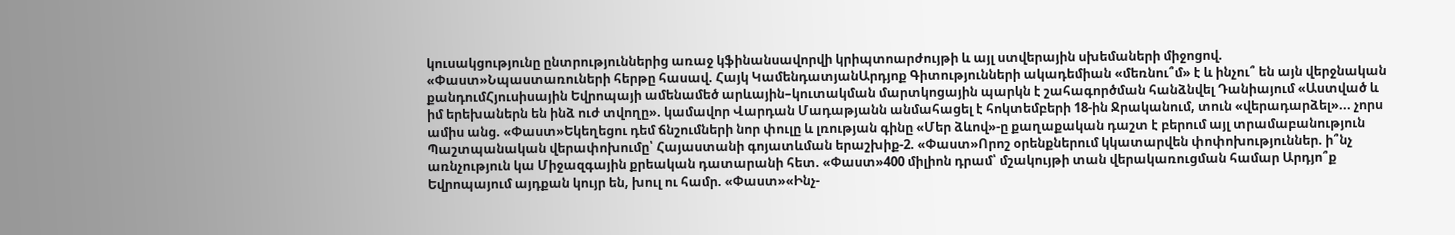կուսակցությունը ընտրություններից առաջ կֆինանսավորվի կրիպտոարժույթի և այլ ստվերային սխեմաների միջոցով. «Փաստ»Նպաստառուների հերթը հասավ. Հայկ ԿամենդատյանԱրդյոք Գիտությունների ակադեմիան «մեռնու՞մ» է և ինչու՞ են այն վերջնական քանդումՀյուսիսային Եվրոպայի ամենամեծ արևային–կուտակման մարտկոցային պարկն է շահագործման հանձնվել Դանիայում «Աստված և իմ երեխաներն են ինձ ուժ տվողը». կամավոր Վարդան Մադաթյանն անմահացել է հոկտեմբերի 18-ին Ջրականում, տուն «վերադարձել»... չորս ամիս անց. «Փաստ»Եկեղեցու դեմ ճնշումների նոր փուլը և լռության գինը «Մեր ձևով»-ը քաղաքական դաշտ է բերում այլ տրամաբանություն Պաշտպանական վերափոխումը՝ Հայաստանի գոյատևման երաշխիք-2. «Փաստ»Որոշ օրենքներում կկատարվեն փոփոխություններ. ի՞նչ առնչություն կա Միջազգային քրեական դատարանի հետ. «Փաստ»400 միլիոն դրամ՝ մշակույթի տան վերակառուցման համար Արդյո՞ք Եվրոպայում այդքան կույր են, խուլ ու համր. «Փաստ»«Ինչ-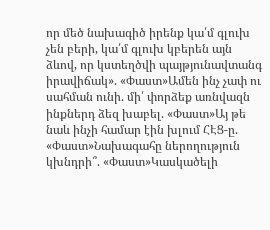որ մեծ նախագիծ իրենք կա՛մ գլուխ չեն բերի, կա՛մ գլուխ կբերեն այն ձևով, որ կստեղծվի պայթյունավտանգ իրավիճակ». «Փաստ»Ամեն ինչ չափ ու սահման ունի. մի՛ փորձեք առնվազն ինքներդ ձեզ խաբել. «Փաստ»Այ թե նաև ինչի համար էին խլում ՀԷՑ-ը. «Փաստ»Նախագահը ներողություն կխնդրի՞. «Փաստ»Կասկածելի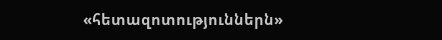«հետազոտություններն»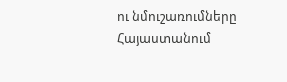ու նմուշառումները Հայաստանում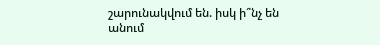շարունակվում են. իսկ ի՞նչ են անում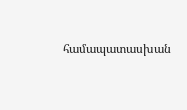համապատասխան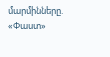մարմինները. «Փաստ»